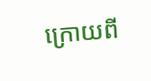ក្រោយពី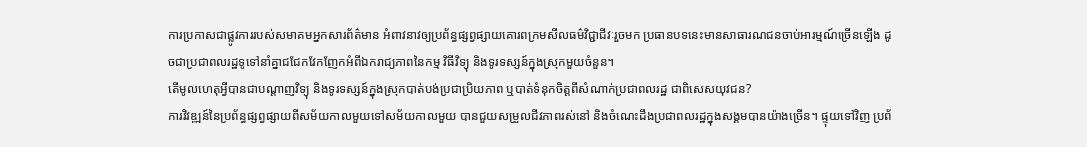ការប្រកាសជាផ្លូវការរបស់សមាគមអ្នកសារព័ត៌មាន អំពាវនាវឲ្យប្រព័ន្ធផ្សព្វផ្សាយគោរពក្រមសីលធម៌វិជ្ជាជីវៈរួចមក ប្រធានបទនេះមានសាធារណជនចាប់អារម្មណ៍ច្រើនឡើង ដូចជាប្រជាពលរដ្ឋទូទៅនាំគ្នាជជែកវែកញែកអំពីឯករាជ្យភាពនៃកម្ម វិធីវិទ្យុ និងទូរទស្សន៍ក្នុងស្រុកមួយចំនួន។
តើមូលហេតុអ្វីបានជាបណ្ដាញវិទ្យុ និងទូរទស្សន៍ក្នុងស្រុកបាត់បង់ប្រជាប្រិយភាព ឬបាត់ទំនុកចិត្តពីសំណាក់ប្រជាពលរដ្ឋ ជាពិសេសយុវជន?
ការវិវឌ្ឍន៍នៃប្រព័ន្ធផ្សព្វផ្សាយពីសម័យកាលមួយទៅសម័យកាលមួយ បានជួយសម្រួលជីវភាពរស់នៅ និងចំណេះដឹងប្រជាពលរដ្ឋក្នុងសង្គមបានយ៉ាងច្រើន។ ផ្ទុយទៅវិញ ប្រព័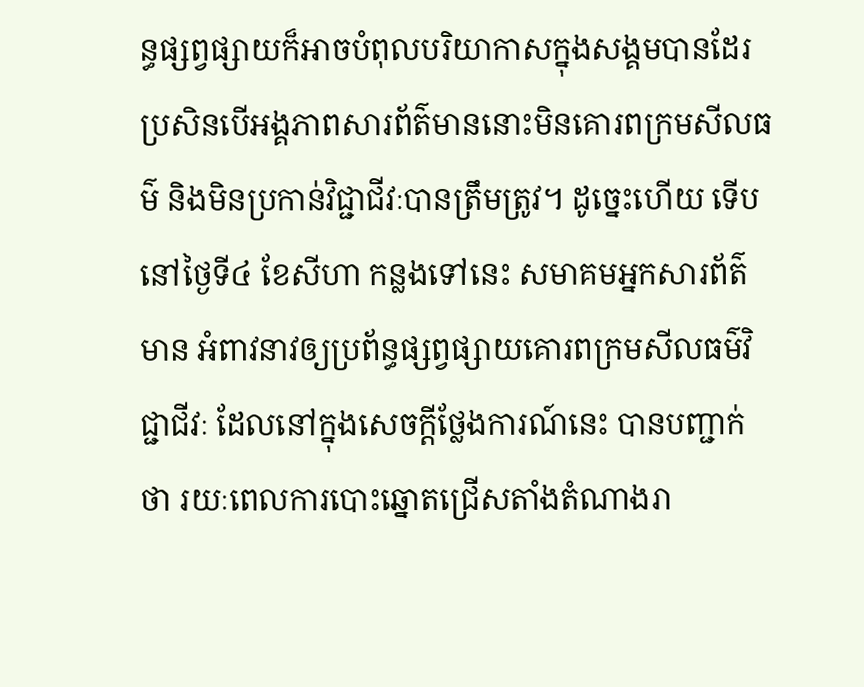ន្ធផ្សព្វផ្សាយក៏អាចបំពុលបរិយាកាសក្នុងសង្គមបានដែរ ប្រសិនបើអង្គភាពសារព័ត៌មាននោះមិនគោរពក្រមសីលធម៌ និងមិនប្រកាន់វិជ្ជាជីវៈបានត្រឹមត្រូវ។ ដូច្នេះហើយ ទើបនៅថ្ងៃទី៤ ខែសីហា កន្លងទៅនេះ សមាគមអ្នកសារព័ត៌មាន អំពាវនាវឲ្យប្រព័ន្ធផ្សព្វផ្សាយគោរពក្រមសីលធម៌វិជ្ជាជីវៈ ដែលនៅក្នុងសេចក្ដីថ្លែងការណ៍នេះ បានបញ្ជាក់ថា រយៈពេលការបោះឆ្នោតជ្រើសតាំងតំណាងរា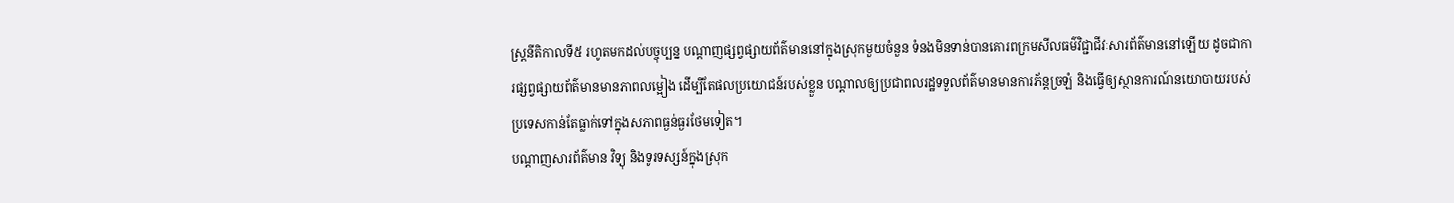ស្ត្រនីតិកាលទី៥ រហូតមកដល់បច្ចុប្បន្ន បណ្ដាញផ្សព្វផ្សាយព័ត៌មាននៅក្នុងស្រុកមួយចំនួន ទំនងមិនទាន់បានគោរពក្រមសីលធម៌វិជ្ជាជីវៈសារព័ត៌មាននៅឡើយ ដូចជាការផ្សព្វផ្សាយព័ត៌មានមានភាពលម្អៀង ដើម្បីតែផលប្រយោជន៍របស់ខ្លួន បណ្ដាលឲ្យប្រជាពលរដ្ឋទទួលព័ត៌មានមានការភ័ន្តច្រឡំ និងធ្វើឲ្យស្ថានការណ៍នយោបាយរបស់ប្រទេសកាន់តែធ្លាក់ទៅក្នុងសភាពធ្ងន់ធ្ងរថែមទៀត។
បណ្ដាញសារព័ត៌មាន វិទ្យុ និងទូរទស្សន៍ក្នុងស្រុក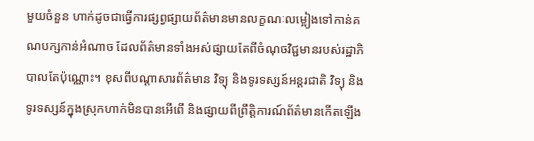មួយចំនួន ហាក់ដូចជាធ្វើការផ្សព្វផ្សាយព័ត៌មានមានលក្ខណៈលម្អៀងទៅកាន់គណបក្សកាន់អំណាច ដែលព័ត៌មានទាំងអស់ផ្សាយតែពីចំណុចវិជ្ជមានរបស់រដ្ឋាភិបាលតែប៉ុណ្ណោះ។ ខុសពីបណ្ដាសារព័ត៌មាន វិទ្យុ និងទូរទស្សន៍អន្តរជាតិ វិទ្យុ និងទូរទស្សន៍ក្នុងស្រុកហាក់មិនបានអើពើ និងផ្សាយពីព្រឹត្តិការណ៍ព័ត៌មានកើតឡើង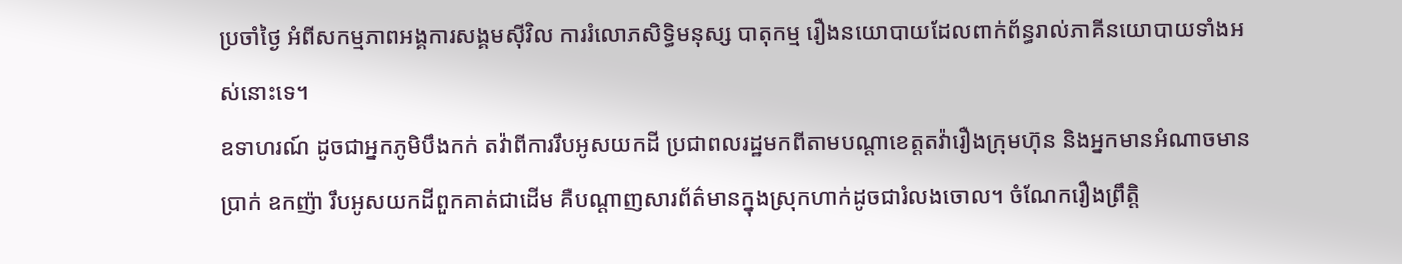ប្រចាំថ្ងៃ អំពីសកម្មភាពអង្គការសង្គមស៊ីវិល ការរំលោភសិទ្ធិមនុស្ស បាតុកម្ម រឿងនយោបាយដែលពាក់ព័ន្ធរាល់ភាគីនយោបាយទាំងអស់នោះទេ។
ឧទាហរណ៍ ដូចជាអ្នកភូមិបឹងកក់ តវ៉ាពីការរឹបអូសយកដី ប្រជាពលរដ្ឋមកពីតាមបណ្ដាខេត្តតវ៉ារឿងក្រុមហ៊ុន និងអ្នកមានអំណាចមានប្រាក់ ឧកញ៉ា រឹបអូសយកដីពួកគាត់ជាដើម គឺបណ្ដាញសារព័ត៌មានក្នុងស្រុកហាក់ដូចជារំលងចោល។ ចំណែករឿងព្រឹត្តិ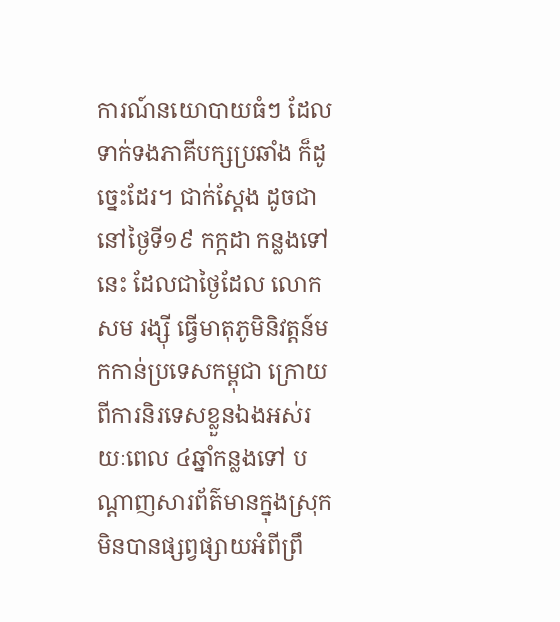ការណ៍នយោបាយធំៗ ដែលទាក់ទងភាគីបក្សប្រឆាំង ក៏ដូច្នេះដែរ។ ជាក់ស្ដែង ដូចជានៅថ្ងៃទី១៩ កក្កដា កន្លងទៅនេះ ដែលជាថ្ងៃដែល លោក សម រង្ស៊ី ធ្វើមាតុភូមិនិវត្តន៍មកកាន់ប្រទេសកម្ពុជា ក្រោយពីការនិរទេសខ្លួនឯងអស់រយៈពេល ៤ឆ្នាំកន្លងទៅ បណ្ដាញសារព័ត៌មានក្នុងស្រុកមិនបានផ្សព្វផ្សាយអំពីព្រឹ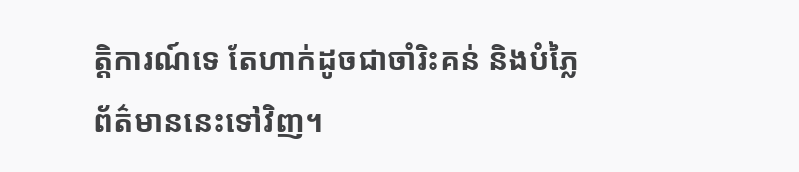ត្តិការណ៍ទេ តែហាក់ដូចជាចាំរិះគន់ និងបំភ្លៃព័ត៌មាននេះទៅវិញ។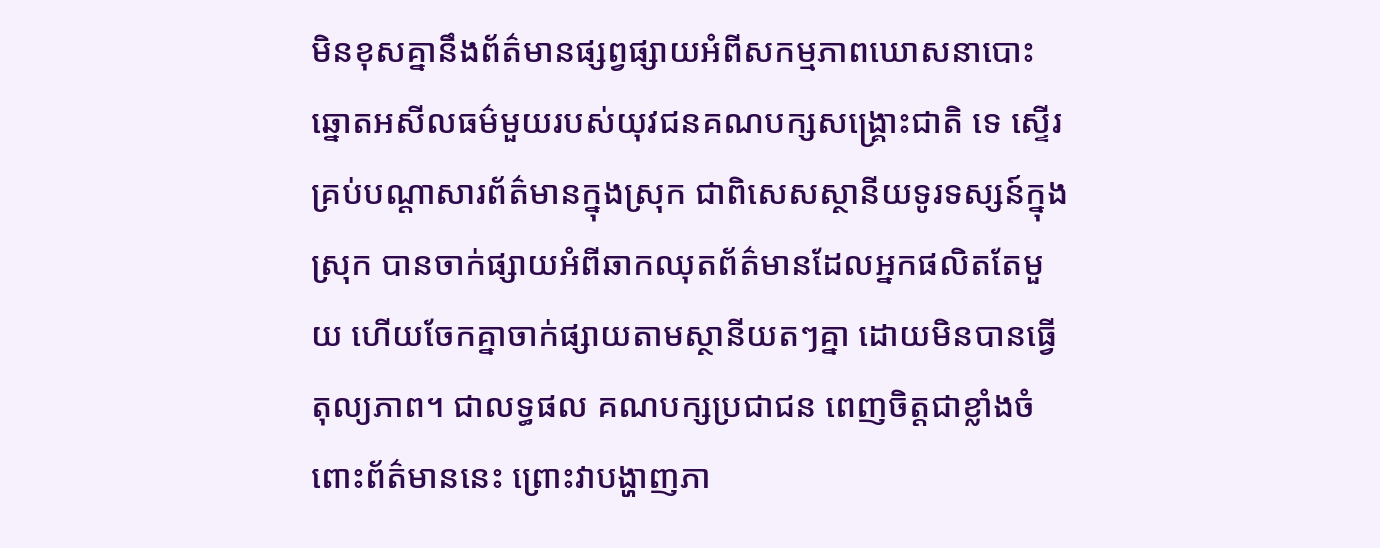មិនខុសគ្នានឹងព័ត៌មានផ្សព្វផ្សាយអំពីសកម្មភាពឃោសនាបោះឆ្នោតអសីលធម៌មួយរបស់យុវជនគណបក្សសង្គ្រោះជាតិ ទេ ស្ទើរគ្រប់បណ្ដាសារព័ត៌មានក្នុងស្រុក ជាពិសេសស្ថានីយទូរទស្សន៍ក្នុងស្រុក បានចាក់ផ្សាយអំពីឆាកឈុតព័ត៌មានដែលអ្នកផលិតតែមួយ ហើយចែកគ្នាចាក់ផ្សាយតាមស្ថានីយតៗគ្នា ដោយមិនបានធ្វើតុល្យភាព។ ជាលទ្ធផល គណបក្សប្រជាជន ពេញចិត្តជាខ្លាំងចំពោះព័ត៌មាននេះ ព្រោះវាបង្ហាញភា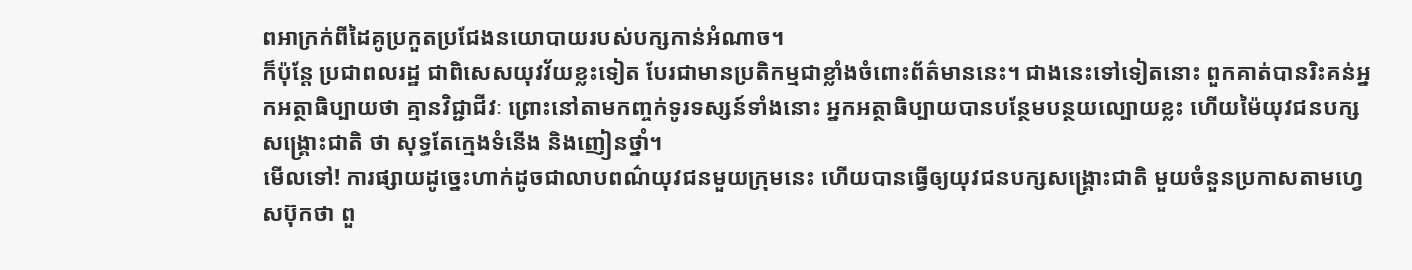ពអាក្រក់ពីដៃគូប្រកួតប្រជែងនយោបាយរបស់បក្សកាន់អំណាច។
ក៏ប៉ុន្តែ ប្រជាពលរដ្ឋ ជាពិសេសយុវវ័យខ្លះទៀត បែរជាមានប្រតិកម្មជាខ្លាំងចំពោះព័ត៌មាននេះ។ ជាងនេះទៅទៀតនោះ ពួកគាត់បានរិះគន់អ្នកអត្ថាធិប្បាយថា គ្មានវិជ្ជាជីវៈ ព្រោះនៅតាមកញ្ចក់ទូរទស្សន៍ទាំងនោះ អ្នកអត្ថាធិប្បាយបានបន្ថែមបន្ថយល្បោយខ្លះ ហើយម៉ៃយុវជនបក្សសង្គ្រោះជាតិ ថា សុទ្ធតែក្មេងទំនើង និងញៀនថ្នាំ។
មើលទៅ! ការផ្សាយដូច្នេះហាក់ដូចជាលាបពណ៌យុវជនមួយក្រុមនេះ ហើយបានធ្វើឲ្យយុវជនបក្សសង្គ្រោះជាតិ មួយចំនួនប្រកាសតាមហ្វេសប៊ុកថា ពួ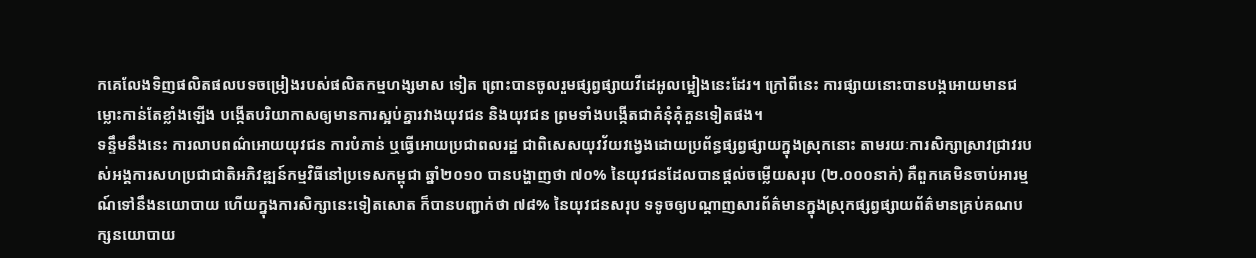កគេលែងទិញផលិតផលបទចម្រៀងរបស់ផលិតកម្មហង្សមាស ទៀត ព្រោះបានចូលរួមផ្សព្វផ្សាយវីដេអូលម្អៀងនេះដែរ។ ក្រៅពីនេះ ការផ្សាយនោះបានបង្កអោយមានជម្លោះកាន់តែខ្លាំងឡើង បង្កើតបរិយាកាសឲ្យមានការស្អប់គ្នារវាងយុវជន និងយុវជន ព្រមទាំងបង្កើតជាគំនុំគុំគួនទៀតផង។
ទន្ទឹមនឹងនេះ ការលាបពណ៌អោយយុវជន ការបំភាន់ ឬធ្វើអោយប្រជាពលរដ្ឋ ជាពិសេសយុវវ័យវង្វេងដោយប្រព័ន្ធផ្សព្វផ្សាយក្នុងស្រុកនោះ តាមរយៈការសិក្សាស្រាវជ្រាវរបស់អង្គការសហប្រជាជាតិអភិវឌ្ឍន៍កម្មវិធីនៅប្រទេសកម្ពុជា ឆ្នាំ២០១០ បានបង្ហាញថា ៧០% នៃយុវជនដែលបានផ្តល់ចម្លើយសរុប (២.០០០នាក់) គឺពួកគេមិនចាប់អារម្មណ៍ទៅនឹងនយោបាយ ហើយក្នុងការសិក្សានេះទៀតសោត ក៏បានបញ្ជាក់ថា ៧៨% នៃយុវជនសរុប ទទូចឲ្យបណ្ដាញសារព័ត៌មានក្នុងស្រុកផ្សព្វផ្សាយព័ត៌មានគ្រប់គណបក្សនយោបាយ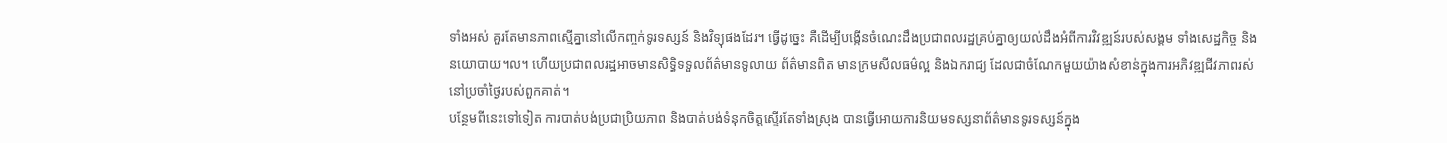ទាំងអស់ គួរតែមានភាពស្មើគ្នានៅលើកញ្ចក់ទូរទស្សន៍ និងវិទ្យុផងដែរ។ ធ្វើដូច្នេះ គឺដើម្បីបង្កើនចំណេះដឹងប្រជាពលរដ្ឋគ្រប់គ្នាឲ្យយល់ដឹងអំពីការវិវឌ្ឍន៍របស់សង្គម ទាំងសេដ្ឋកិច្ច និងនយោបាយ។ល។ ហើយប្រជាពលរដ្ឋអាចមានសិទ្ធិទទួលព័ត៌មានទូលាយ ព័ត៌មានពិត មានក្រមសីលធម៌ល្អ និងឯករាជ្យ ដែលជាចំណែកមួយយ៉ាងសំខាន់ក្នុងការអភិវឌ្ឍជីវភាពរស់នៅប្រចាំថ្ងៃរបស់ពួកគាត់។
បន្ថែមពីនេះទៅទៀត ការបាត់បង់ប្រជាប្រិយភាព និងបាត់បង់ទំនុកចិត្តស្ទើរតែទាំងស្រុង បានធ្វើអោយការនិយមទស្សនាព័ត៌មានទូរទស្សន៍ក្នុង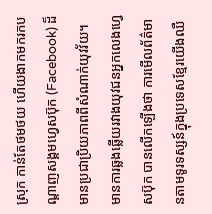ស្រុក កាន់តែថមថយ ហើយងាកមករកបណ្ដាញសង្គមហ្វេសប៊ុក (Facebook) ដ៏មានប្រជាប្រិយភាពពីសំណាក់យុវវ័យ។ មានការឆ្លងឆ្លើយរវាងយុវជនអ្នកលេងហេ្វសប៊ុក បានលើកឡើងថា ការមើលព័ត៌មានតាមទូរទស្សន៍ក្នុងប្រទេសខ្មែរយើងឈឺ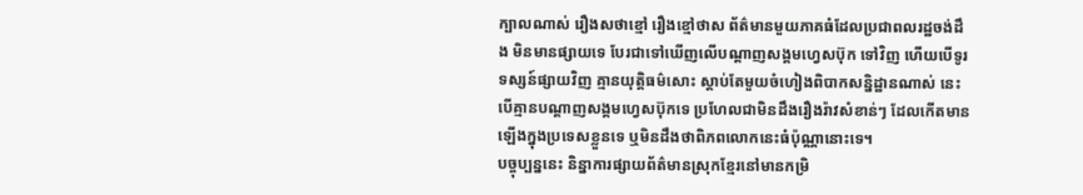ក្បាលណាស់ រឿងសថាខ្មៅ រឿងខ្មៅថាស ព័ត៌មានមួយភាគធំដែលប្រជាពលរដ្ឋចង់ដឹង មិនមានផ្សាយទេ បែរជាទៅឃើញលើបណ្ដាញសង្គមហ្វេសប៊ុក ទៅវិញ ហើយបើទូរទស្សន៍ផ្សាយវិញ គ្មានយុត្តិធម៌សោះ ស្តាប់តែមួយចំហៀងពិបាកសន្និដ្ឋានណាស់ នេះបើគ្មានបណ្ដាញសង្គមហ្វេសប៊ុកទេ ប្រហែលជាមិនដឹងរឿងរ៉ាវសំខាន់ៗ ដែលកើតមានឡើងក្នុងប្រទេសខ្លួនទេ ឬមិនដឹងថាពិភពលោកនេះធំប៉ុណ្ណានោះទេ។
បច្ចុប្បន្ននេះ និន្នាការផ្សាយព័ត៌មានស្រុកខ្មែរនៅមានកម្រិ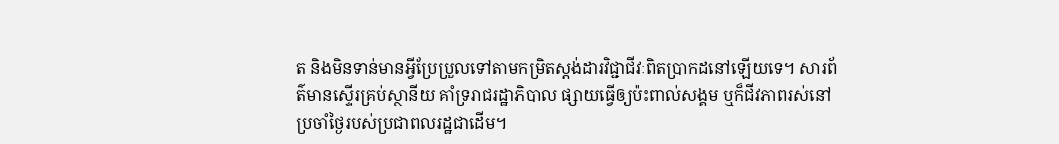ត និងមិនទាន់មានអ្វីប្រែប្រួលទៅតាមកម្រិតស្តង់ដារវិជ្ជាជីវៈពិតប្រាកដនៅឡើយទេ។ សារព័ត៌មានស្ទើរគ្រប់ស្ថានីយ គាំទ្ររាជរដ្ឋាភិបាល ផ្សាយធ្វើឲ្យប៉ះពាល់សង្គម ឬក៏ជីវភាពរស់នៅប្រចាំថ្ងៃរបស់ប្រជាពលរដ្ឋជាដើម។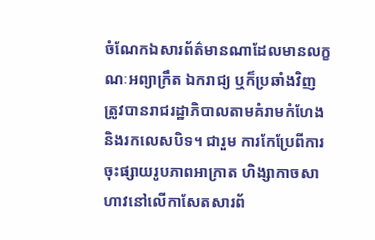ចំណែកឯសារព័ត៌មានណាដែលមានលក្ខណៈអព្យាក្រឹត ឯករាជ្យ ឬក៏ប្រឆាំងវិញ ត្រូវបានរាជរដ្ឋាភិបាលតាមគំរាមកំហែង និងរកលេសបិទ។ ជារួម ការកែប្រែពីការចុះផ្សាយរូបភាពអាក្រាត ហិង្សាកាចសាហាវនៅលើកាសែតសារព័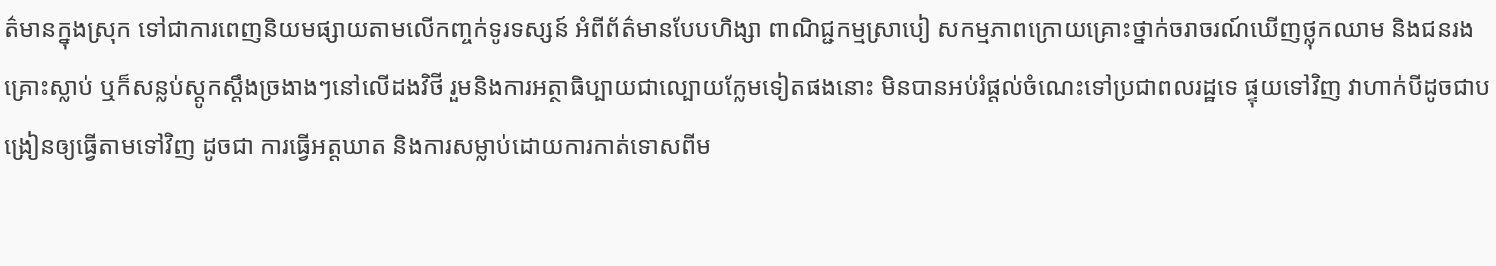ត៌មានក្នុងស្រុក ទៅជាការពេញនិយមផ្សាយតាមលើកញ្ចក់ទូរទស្សន៍ អំពីព័ត៌មានបែបហិង្សា ពាណិជ្ជកម្មស្រាបៀ សកម្មភាពក្រោយគ្រោះថ្នាក់ចរាចរណ៍ឃើញថ្លុកឈាម និងជនរងគ្រោះស្លាប់ ឬក៏សន្លប់ស្តូកស្តឹងច្រងាងៗនៅលើដងវិថី រួមនិងការអត្ថាធិប្បាយជាល្បោយក្លែមទៀតផងនោះ មិនបានអប់រំផ្តល់ចំណេះទៅប្រជាពលរដ្ឋទេ ផ្ទុយទៅវិញ វាហាក់បីដូចជាបង្រៀនឲ្យធ្វើតាមទៅវិញ ដូចជា ការធ្វើអត្តឃាត និងការសម្លាប់ដោយការកាត់ទោសពីម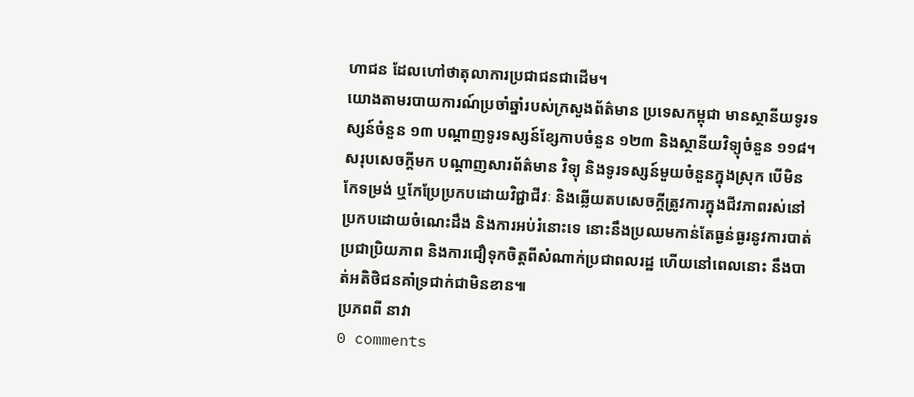ហាជន ដែលហៅថាតុលាការប្រជាជនជាដើម។
យោងតាមរបាយការណ៍ប្រចាំឆ្នាំរបស់ក្រសួងព័ត៌មាន ប្រទេសកម្ពុជា មានស្ថានីយទូរទស្សន៍ចំនួន ១៣ បណ្ដាញទូរទស្សន៍ខ្សែកាបចំនួន ១២៣ និងស្ថានីយវិទ្យុចំនួន ១១៨។
សរុបសេចក្តីមក បណ្ដាញសារព័ត៌មាន វិទ្យុ និងទូរទស្សន៍មួយចំនួនក្នុងស្រុក បើមិនកែទម្រង់ ឬកែប្រែប្រកបដោយវិជ្ជាជីវៈ និងឆ្លើយតបសេចក្តីត្រូវការក្នុងជីវភាពរស់នៅប្រកបដោយចំណេះដឹង និងការអប់រំនោះទេ នោះនឹងប្រឈមកាន់តែធ្ងន់ធ្ងរនូវការបាត់ប្រជាប្រិយភាព និងការជឿទុកចិត្តពីសំណាក់ប្រជាពលរដ្ឋ ហើយនៅពេលនោះ នឹងបាត់អតិថិជនគាំទ្រជាក់ជាមិនខាន៕
ប្រភពពី នាវា
0 comments